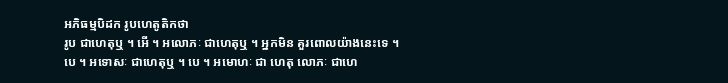អភិធម្មបិដក រូបហេតូតិកថា
រូប ជាហេតុឬ ។ អើ ។ អលោភៈ ជាហេតុឬ ។ អ្នកមិន គួរពោលយ៉ាងនេះទេ ។ បេ ។ អទោសៈ ជាហេតុឬ ។ បេ ។ អមោហៈ ជា ហេតុ លោភៈ ជាហេ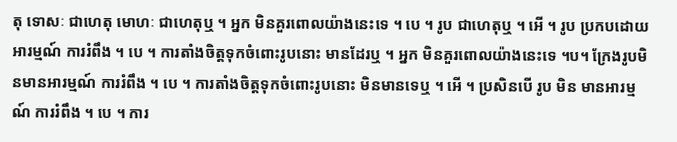តុ ទោសៈ ជាហេតុ មោហៈ ជាហេតុឬ ។ អ្នក មិនគួរពោលយ៉ាងនេះទេ ។ បេ ។ រូប ជាហេតុឬ ។ អើ ។ រូប ប្រកបដោយ អារម្មណ៍ ការរំពឹង ។ បេ ។ ការតាំងចិត្តទុកចំពោះរូបនោះ មានដែរឬ ។ អ្នក មិនគួរពោលយ៉ាងនេះទេ ។ប។ ក្រែងរូបមិនមានអារម្មណ៍ ការរំពឹង ។ បេ ។ ការតាំងចិត្តទុកចំពោះរូបនោះ មិនមានទេឬ ។ អើ ។ ប្រសិនបើ រូប មិន មានអារម្មណ៍ ការរំពឹង ។ បេ ។ ការ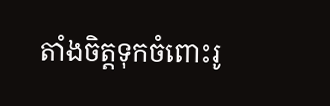តាំងចិត្តទុកចំពោះរូ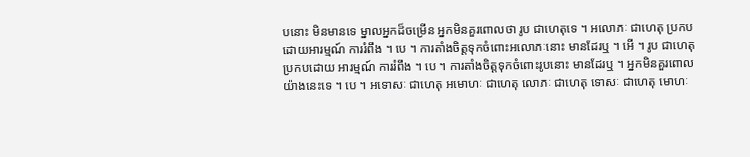បនោះ មិនមានទេ ម្នាលអ្នកដ៏ចម្រើន អ្នកមិនគួរពោលថា រូប ជាហេតុទេ ។ អលោភៈ ជាហេតុ ប្រកបដោយអារម្មណ៍ ការរំពឹង ។ បេ ។ ការតាំងចិត្តទុកចំពោះអលោភៈនោះ មានដែរឬ ។ អើ ។ រូប ជាហេតុ ប្រកបដោយ អារម្មណ៍ ការរំពឹង ។ បេ ។ ការតាំងចិត្តទុកចំពោះរូបនោះ មានដែរឬ ។ អ្នកមិនគួរពោលយ៉ាងនេះទេ ។ បេ ។ អទោសៈ ជាហេតុ អមោហៈ ជាហេតុ លោភៈ ជាហេតុ ទោសៈ ជាហេតុ មោហៈ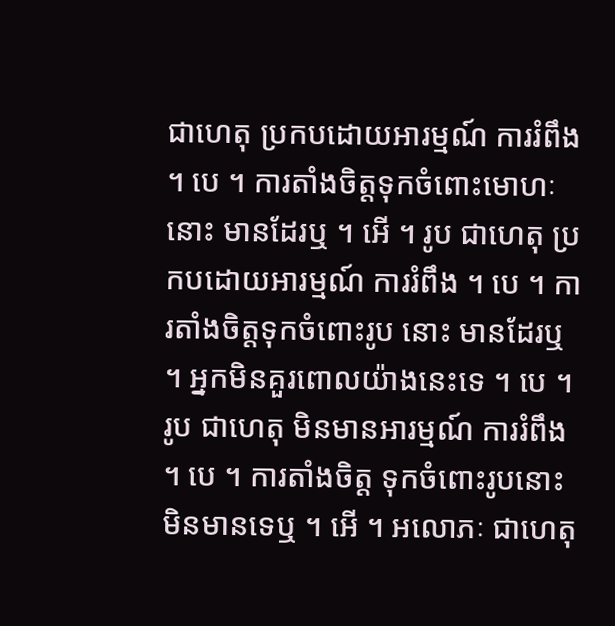ជាហេតុ ប្រកបដោយអារម្មណ៍ ការរំពឹង ។ បេ ។ ការតាំងចិត្តទុកចំពោះមោហៈនោះ មានដែរឬ ។ អើ ។ រូប ជាហេតុ ប្រកបដោយអារម្មណ៍ ការរំពឹង ។ បេ ។ ការតាំងចិត្តទុកចំពោះរូប នោះ មានដែរឬ ។ អ្នកមិនគួរពោលយ៉ាងនេះទេ ។ បេ ។ រូប ជាហេតុ មិនមានអារម្មណ៍ ការរំពឹង ។ បេ ។ ការតាំងចិត្ត ទុកចំពោះរូបនោះ មិនមានទេឬ ។ អើ ។ អលោភៈ ជាហេតុ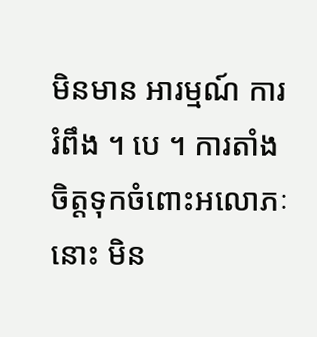មិនមាន អារម្មណ៍ ការរំពឹង ។ បេ ។ ការតាំងចិត្តទុកចំពោះអលោភៈនោះ មិន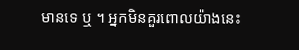មានទេ ឬ ។ អ្នកមិនគួរពោលយ៉ាងនេះ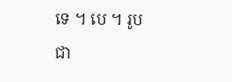ទេ ។ បេ ។ រូប ជា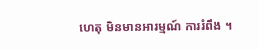ហេតុ មិនមានអារម្មណ៍ ការរំពឹង ។